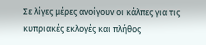Σε λίγες μέρες ανοίγουν οι κάλπες για τις κυπριακές εκλογές και πλήθος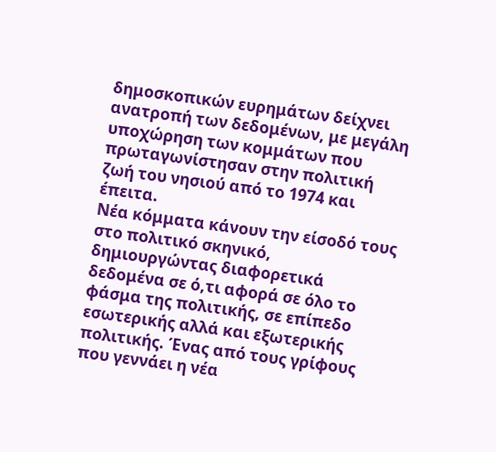δημοσκοπικών ευρημάτων δείχνει ανατροπή των δεδομένων, με μεγάλη υποχώρηση των κομμάτων που πρωταγωνίστησαν στην πολιτική ζωή του νησιού από το 1974 και έπειτα.
Νέα κόμματα κάνουν την είσοδό τους στο πολιτικό σκηνικό, δημιουργώντας διαφορετικά δεδομένα σε ό,τι αφορά σε όλο το φάσμα της πολιτικής, σε επίπεδο εσωτερικής αλλά και εξωτερικής πολιτικής. Ένας από τους γρίφους που γεννάει η νέα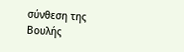σύνθεση της Βουλής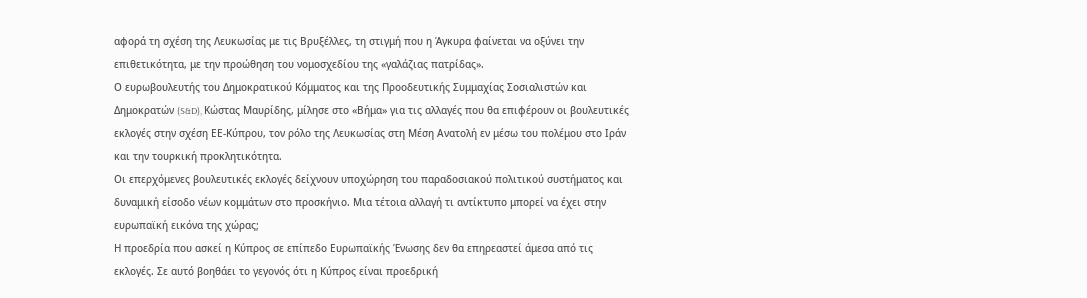αφορά τη σχέση της Λευκωσίας με τις Βρυξέλλες, τη στιγμή που η Άγκυρα φαίνεται να οξύνει την επιθετικότητα, με την προώθηση του νομοσχεδίου της «γαλάζιας πατρίδας».
Ο ευρωβουλευτής του Δημοκρατικού Κόμματος και της Προοδευτικής Συμμαχίας Σοσιαλιστών και Δημοκρατών (S&D), Κώστας Μαυρίδης, μίλησε στο «Βήμα» για τις αλλαγές που θα επιφέρουν οι βουλευτικές εκλογές στην σχέση ΕΕ-Κύπρου, τον ρόλο της Λευκωσίας στη Μέση Ανατολή εν μέσω του πολέμου στο Ιράν και την τουρκική προκλητικότητα.
Οι επερχόμενες βουλευτικές εκλογές δείχνουν υποχώρηση του παραδοσιακού πολιτικού συστήματος και δυναμική είσοδο νέων κομμάτων στο προσκήνιο. Μια τέτοια αλλαγή τι αντίκτυπο μπορεί να έχει στην ευρωπαϊκή εικόνα της χώρας;
Η προεδρία που ασκεί η Κύπρος σε επίπεδο Ευρωπαϊκής Ένωσης δεν θα επηρεαστεί άμεσα από τις εκλογές. Σε αυτό βοηθάει το γεγονός ότι η Κύπρος είναι προεδρική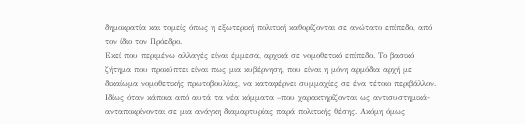δημοκρατία και τομείς όπως η εξωτερική πολιτική καθορίζονται σε ανώτατο επίπεδο, από τον ίδιο τον Πρόεδρο.
Εκεί που περιμένω αλλαγές είναι έμμεσα, αρχικά σε νομοθετικό επίπεδο. Το βασικό ζήτημα που προκύπτει είναι πως μια κυβέρνηση, που είναι η μόνη αρμόδια αρχή με δικαίωμα νομοθετικής πρωτοβουλίας, να καταφέρνει συμμαχίες σε ένα τέτοιο περιβάλλον. Ιδίως όταν κάποια από αυτά τα νέα κόμματα –που χαρακτηρίζονται ως αντισυστημικά- ανταποκρίνονται σε μια ανάγκη διαμαρτυρίας παρά πολιτικής θέσης. Ακόμη όμως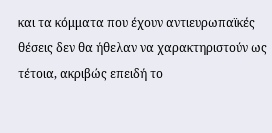και τα κόμματα που έχουν αντιευρωπαϊκές θέσεις δεν θα ήθελαν να χαρακτηριστούν ως τέτοια, ακριβώς επειδή το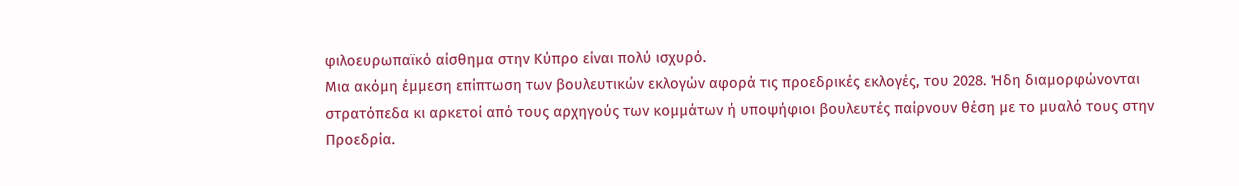φιλοευρωπαϊκό αίσθημα στην Κύπρο είναι πολύ ισχυρό.
Μια ακόμη έμμεση επίπτωση των βουλευτικών εκλογών αφορά τις προεδρικές εκλογές, του 2028. Ήδη διαμορφώνονται στρατόπεδα κι αρκετοί από τους αρχηγούς των κομμάτων ή υποψήφιοι βουλευτές παίρνουν θέση με το μυαλό τους στην Προεδρία.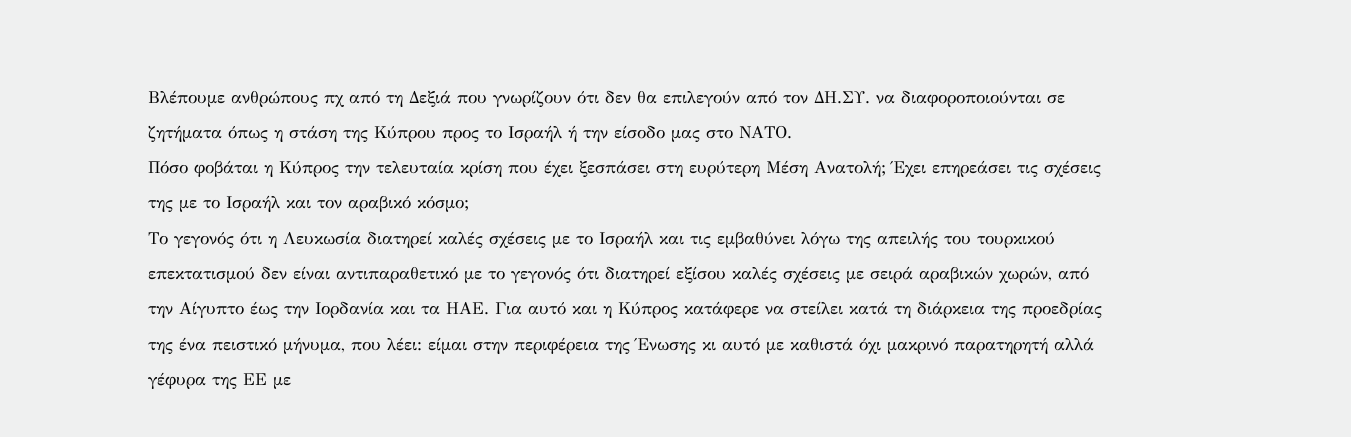Βλέπουμε ανθρώπους πχ από τη Δεξιά που γνωρίζουν ότι δεν θα επιλεγούν από τον ΔΗ.ΣΥ. να διαφοροποιούνται σε ζητήματα όπως η στάση της Κύπρου προς το Ισραήλ ή την είσοδο μας στο ΝΑΤΟ.
Πόσο φοβάται η Κύπρος την τελευταία κρίση που έχει ξεσπάσει στη ευρύτερη Μέση Ανατολή; Έχει επηρεάσει τις σχέσεις της με το Ισραήλ και τον αραβικό κόσμο;
Το γεγονός ότι η Λευκωσία διατηρεί καλές σχέσεις με το Ισραήλ και τις εμβαθύνει λόγω της απειλής του τουρκικού επεκτατισμού δεν είναι αντιπαραθετικό με το γεγονός ότι διατηρεί εξίσου καλές σχέσεις με σειρά αραβικών χωρών, από την Αίγυπτο έως την Ιορδανία και τα ΗΑΕ. Για αυτό και η Κύπρος κατάφερε να στείλει κατά τη διάρκεια της προεδρίας της ένα πειστικό μήνυμα, που λέει: είμαι στην περιφέρεια της Ένωσης κι αυτό με καθιστά όχι μακρινό παρατηρητή αλλά γέφυρα της ΕΕ με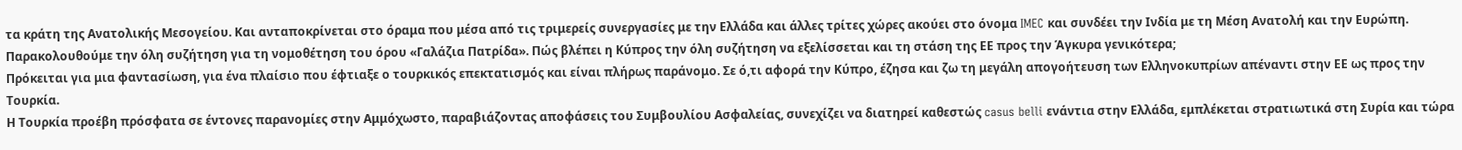τα κράτη της Ανατολικής Μεσογείου. Και ανταποκρίνεται στο όραμα που μέσα από τις τριμερείς συνεργασίες με την Ελλάδα και άλλες τρίτες χώρες ακούει στο όνομα IMEC και συνδέει την Ινδία με τη Μέση Ανατολή και την Ευρώπη.
Παρακολουθούμε την όλη συζήτηση για τη νομοθέτηση του όρου «Γαλάζια Πατρίδα». Πώς βλέπει η Κύπρος την όλη συζήτηση να εξελίσσεται και τη στάση της ΕΕ προς την Άγκυρα γενικότερα;
Πρόκειται για μια φαντασίωση, για ένα πλαίσιο που έφτιαξε ο τουρκικός επεκτατισμός και είναι πλήρως παράνομο. Σε ό,τι αφορά την Κύπρο, έζησα και ζω τη μεγάλη απογοήτευση των Ελληνοκυπρίων απέναντι στην ΕΕ ως προς την Τουρκία.
Η Τουρκία προέβη πρόσφατα σε έντονες παρανομίες στην Αμμόχωστο, παραβιάζοντας αποφάσεις του Συμβουλίου Ασφαλείας, συνεχίζει να διατηρεί καθεστώς casus belli ενάντια στην Ελλάδα, εμπλέκεται στρατιωτικά στη Συρία και τώρα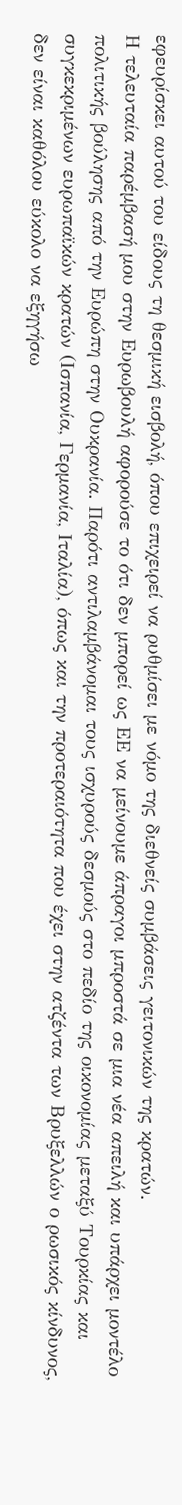εφευρίσκει αυτού του είδους τη θεσμική εισβολή, όπου επιχειρεί να ρυθμίσει με νόμο της διεθνείς συμβάσεις γειτονικών της κρατών.
Η τελευταία παρέμβασή μου στην Ευρωβουλή αφορούσε το ότι δεν μπορεί ως ΕΕ να μείνουμε άπραγοι μπροστά σε μια νέα απειλή και υπάρχει μοντέλο πολιτικής βούλησης από την Ευρώπη στην Ουκρανία. Παρότι αντιλαμβάνομαι τους ισχυρούς δεσμούς στο πεδίο της οικονομίας μεταξύ Τουρκίας και συγκεκριμένων ευρωπαϊκών κρατών (Ισπανία, Γερμανία, Ιταλία), όπως και την προτεραιότητα που έχει στην ατζέντα των Βρυξελλών ο ρωσικός κίνδυνος, δεν είναι καθόλου εύκολο να εξηγήσω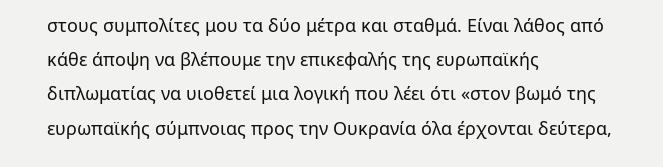στους συμπολίτες μου τα δύο μέτρα και σταθμά. Είναι λάθος από κάθε άποψη να βλέπουμε την επικεφαλής της ευρωπαϊκής διπλωματίας να υιοθετεί μια λογική που λέει ότι «στον βωμό της ευρωπαϊκής σύμπνοιας προς την Ουκρανία όλα έρχονται δεύτερα,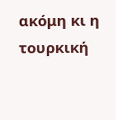ακόμη κι η τουρκική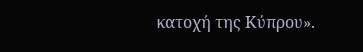κατοχή της Κύπρου».